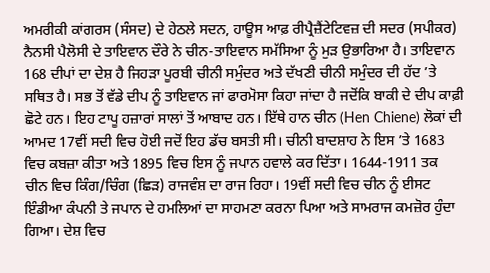ਅਮਰੀਕੀ ਕਾਂਗਰਸ (ਸੰਸਦ) ਦੇ ਹੇਠਲੇ ਸਦਨ, ਹਾਊਸ ਆਫ਼ ਰੀਪ੍ਰੈਜ਼ੈਂਟੇਟਿਵਜ਼ ਦੀ ਸਦਰ (ਸਪੀਕਰ) ਨੈਨਸੀ ਪੈਲੋਸੀ ਦੇ ਤਾਇਵਾਨ ਦੌਰੇ ਨੇ ਚੀਨ-ਤਾਇਵਾਨ ਸਮੱਸਿਆ ਨੂੰ ਮੁੜ ਉਭਾਰਿਆ ਹੈ। ਤਾਇਵਾਨ 168 ਦੀਪਾਂ ਦਾ ਦੇਸ਼ ਹੈ ਜਿਹੜਾ ਪੂਰਬੀ ਚੀਨੀ ਸਮੁੰਦਰ ਅਤੇ ਦੱਖਣੀ ਚੀਨੀ ਸਮੁੰਦਰ ਦੀ ਹੱਦ ’ਤੇ ਸਥਿਤ ਹੈ। ਸਭ ਤੋਂ ਵੱਡੇ ਦੀਪ ਨੂੰ ਤਾਇਵਾਨ ਜਾਂ ਫਾਰਮੋਸਾ ਕਿਹਾ ਜਾਂਦਾ ਹੈ ਜਦੋਂਕਿ ਬਾਕੀ ਦੇ ਦੀਪ ਕਾਫ਼ੀ ਛੋਟੇ ਹਨ। ਇਹ ਟਾਪੂ ਹਜ਼ਾਰਾਂ ਸਾਲਾਂ ਤੋਂ ਆਬਾਦ ਹਨ। ਇੱਥੇ ਹਾਨ ਚੀਨ (Hen Chiene) ਲੋਕਾਂ ਦੀ ਆਮਦ 17ਵੀਂ ਸਦੀ ਵਿਚ ਹੋਈ ਜਦੋਂ ਇਹ ਡੱਚ ਬਸਤੀ ਸੀ। ਚੀਨੀ ਬਾਦਸ਼ਾਹ ਨੇ ਇਸ ’ਤੇ 1683 ਵਿਚ ਕਬਜ਼ਾ ਕੀਤਾ ਅਤੇ 1895 ਵਿਚ ਇਸ ਨੂੰ ਜਪਾਨ ਹਵਾਲੇ ਕਰ ਦਿੱਤਾ। 1644-1911 ਤਕ ਚੀਨ ਵਿਚ ਕਿੰਗ/ਚਿੰਗ (ਛਿੜ) ਰਾਜਵੰਸ਼ ਦਾ ਰਾਜ ਰਿਹਾ। 19ਵੀਂ ਸਦੀ ਵਿਚ ਚੀਨ ਨੂੰ ਈਸਟ ਇੰਡੀਆ ਕੰਪਨੀ ਤੇ ਜਪਾਨ ਦੇ ਹਮਲਿਆਂ ਦਾ ਸਾਹਮਣਾ ਕਰਨਾ ਪਿਆ ਅਤੇ ਸਾਮਰਾਜ ਕਮਜ਼ੋਰ ਹੁੰਦਾ ਗਿਆ। ਦੇਸ਼ ਵਿਚ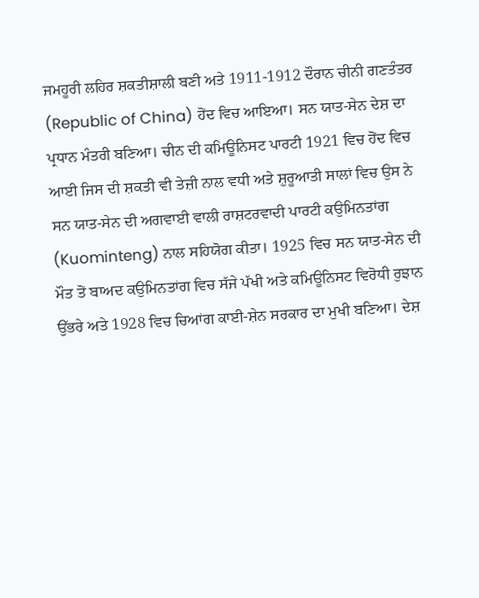ਜਮਹੂਰੀ ਲਹਿਰ ਸ਼ਕਤੀਸ਼ਾਲੀ ਬਣੀ ਅਤੇ 1911-1912 ਦੌਰਾਨ ਚੀਨੀ ਗਣਤੰਤਰ (Republic of China) ਹੋਂਦ ਵਿਚ ਆਇਆ। ਸਨ ਯਾਤ-ਸੇਨ ਦੇਸ਼ ਦਾ ਪ੍ਰਧਾਨ ਮੰਤਰੀ ਬਣਿਆ। ਚੀਨ ਦੀ ਕਮਿਊਨਿਸਟ ਪਾਰਟੀ 1921 ਵਿਚ ਹੋਂਦ ਵਿਚ ਆਈ ਜਿਸ ਦੀ ਸ਼ਕਤੀ ਵੀ ਤੇਜ਼ੀ ਨਾਲ ਵਧੀ ਅਤੇ ਸ਼ੁਰੂਆਤੀ ਸਾਲਾਂ ਵਿਚ ਉਸ ਨੇ ਸਨ ਯਾਤ-ਸੇਨ ਦੀ ਅਗਵਾਈ ਵਾਲੀ ਰਾਸ਼ਟਰਵਾਦੀ ਪਾਰਟੀ ਕਉਮਿਨਤਾਂਗ (Kuominteng) ਨਾਲ ਸਹਿਯੋਗ ਕੀਤਾ। 1925 ਵਿਚ ਸਨ ਯਾਤ-ਸੇਨ ਦੀ ਮੌਤ ਤੋਂ ਬਾਅਦ ਕਉਮਿਨਤਾਂਗ ਵਿਚ ਸੱਜੇ ਪੱਖੀ ਅਤੇ ਕਮਿਊਨਿਸਟ ਵਿਰੋਧੀ ਰੁਝਾਨ ਉੱਭਰੇ ਅਤੇ 1928 ਵਿਚ ਚਿਆਂਗ ਕਾਈ-ਸ਼ੇਨ ਸਰਕਾਰ ਦਾ ਮੁਖੀ ਬਣਿਆ। ਦੇਸ਼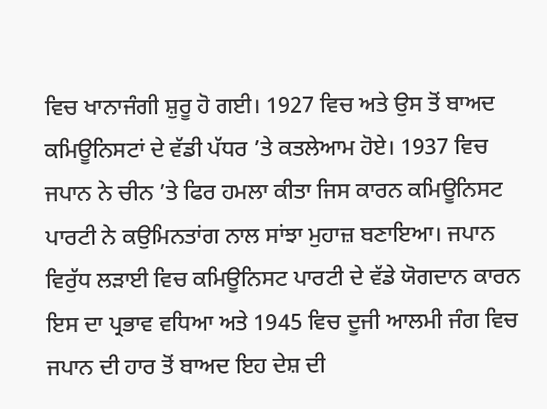ਵਿਚ ਖਾਨਾਜੰਗੀ ਸ਼ੁਰੂ ਹੋ ਗਈ। 1927 ਵਿਚ ਅਤੇ ਉਸ ਤੋਂ ਬਾਅਦ ਕਮਿਊਨਿਸਟਾਂ ਦੇ ਵੱਡੀ ਪੱਧਰ ’ਤੇ ਕਤਲੇਆਮ ਹੋਏ। 1937 ਵਿਚ ਜਪਾਨ ਨੇ ਚੀਨ ’ਤੇ ਫਿਰ ਹਮਲਾ ਕੀਤਾ ਜਿਸ ਕਾਰਨ ਕਮਿਊਨਿਸਟ ਪਾਰਟੀ ਨੇ ਕਉਮਿਨਤਾਂਗ ਨਾਲ ਸਾਂਝਾ ਮੁਹਾਜ਼ ਬਣਾਇਆ। ਜਪਾਨ ਵਿਰੁੱਧ ਲੜਾਈ ਵਿਚ ਕਮਿਊਨਿਸਟ ਪਾਰਟੀ ਦੇ ਵੱਡੇ ਯੋਗਦਾਨ ਕਾਰਨ ਇਸ ਦਾ ਪ੍ਰਭਾਵ ਵਧਿਆ ਅਤੇ 1945 ਵਿਚ ਦੂਜੀ ਆਲਮੀ ਜੰਗ ਵਿਚ ਜਪਾਨ ਦੀ ਹਾਰ ਤੋਂ ਬਾਅਦ ਇਹ ਦੇਸ਼ ਦੀ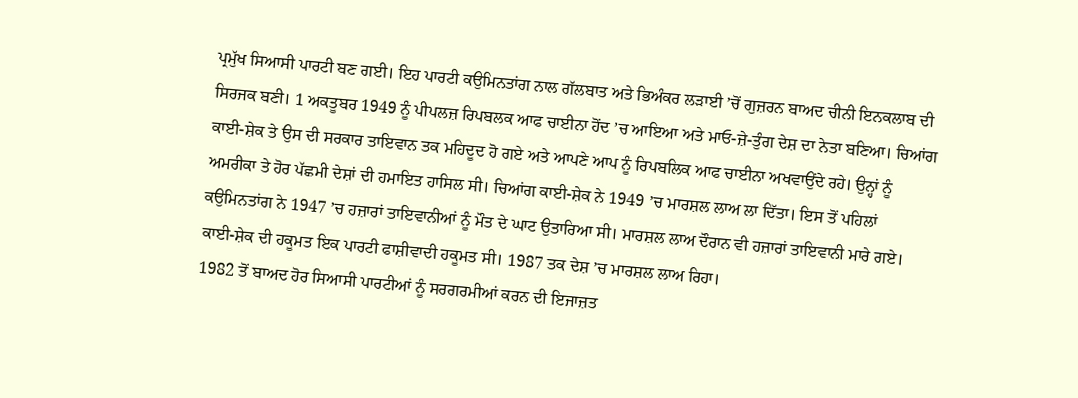ਪ੍ਰਮੁੱਖ ਸਿਆਸੀ ਪਾਰਟੀ ਬਣ ਗਈ। ਇਹ ਪਾਰਟੀ ਕਉਮਿਨਤਾਂਗ ਨਾਲ ਗੱਲਬਾਤ ਅਤੇ ਭਿਅੰਕਰ ਲੜਾਈ ’ਚੋਂ ਗੁਜ਼ਰਨ ਬਾਅਦ ਚੀਨੀ ਇਨਕਲਾਬ ਦੀ ਸਿਰਜਕ ਬਣੀ। 1 ਅਕਤੂਬਰ 1949 ਨੂੰ ਪੀਪਲਜ਼ ਰਿਪਬਲਕ ਆਫ ਚਾਈਨਾ ਹੋਂਦ ’ਚ ਆਇਆ ਅਤੇ ਮਾਓ-ਜ਼ੇ-ਤੁੰਗ ਦੇਸ਼ ਦਾ ਨੇਤਾ ਬਣਿਆ। ਚਿਆਂਗ ਕਾਈ-ਸ਼ੇਕ ਤੇ ਉਸ ਦੀ ਸਰਕਾਰ ਤਾਇਵਾਨ ਤਕ ਮਹਿਦੂਦ ਹੋ ਗਏ ਅਤੇ ਆਪਣੇ ਆਪ ਨੂੰ ਰਿਪਬਲਿਕ ਆਫ ਚਾਈਨਾ ਅਖਵਾਉਂਦੇ ਰਹੇ। ਉਨ੍ਹਾਂ ਨੂੰ ਅਮਰੀਕਾ ਤੇ ਹੋਰ ਪੱਛਮੀ ਦੇਸ਼ਾਂ ਦੀ ਹਮਾਇਤ ਹਾਸਿਲ ਸੀ। ਚਿਆਂਗ ਕਾਈ-ਸ਼ੇਕ ਨੇ 1949 ’ਚ ਮਾਰਸ਼ਲ ਲਾਅ ਲਾ ਦਿੱਤਾ। ਇਸ ਤੋਂ ਪਹਿਲਾਂ ਕਉਮਿਨਤਾਂਗ ਨੇ 1947 ’ਚ ਹਜ਼ਾਰਾਂ ਤਾਇਵਾਨੀਆਂ ਨੂੰ ਮੌਤ ਦੇ ਘਾਟ ਉਤਾਰਿਆ ਸੀ। ਮਾਰਸ਼ਲ ਲਾਅ ਦੌਰਾਨ ਵੀ ਹਜ਼ਾਰਾਂ ਤਾਇਵਾਨੀ ਮਾਰੇ ਗਏ। ਕਾਈ-ਸ਼ੇਕ ਦੀ ਹਕੂਮਤ ਇਕ ਪਾਰਟੀ ਫਾਸ਼ੀਵਾਦੀ ਹਕੂਮਤ ਸੀ। 1987 ਤਕ ਦੇਸ਼ ’ਚ ਮਾਰਸ਼ਲ ਲਾਅ ਰਿਹਾ।
1982 ਤੋਂ ਬਾਅਦ ਹੋਰ ਸਿਆਸੀ ਪਾਰਟੀਆਂ ਨੂੰ ਸਰਗਰਮੀਆਂ ਕਰਨ ਦੀ ਇਜਾਜ਼ਤ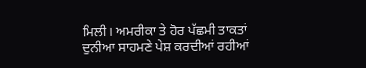ਮਿਲੀ। ਅਮਰੀਕਾ ਤੇ ਹੋਰ ਪੱਛਮੀ ਤਾਕਤਾਂ ਦੁਨੀਆ ਸਾਹਮਣੇ ਪੇਸ਼ ਕਰਦੀਆਂ ਰਹੀਆਂ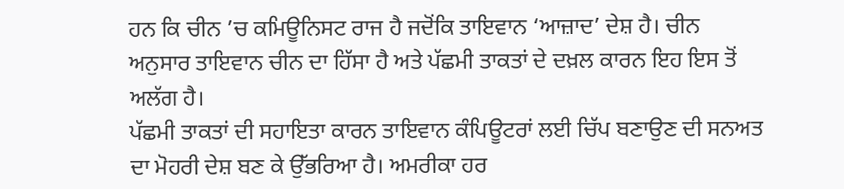ਹਨ ਕਿ ਚੀਨ ’ਚ ਕਮਿਊਨਿਸਟ ਰਾਜ ਹੈ ਜਦੋਂਕਿ ਤਾਇਵਾਨ ‘ਆਜ਼ਾਦ’ ਦੇਸ਼ ਹੈ। ਚੀਨ ਅਨੁਸਾਰ ਤਾਇਵਾਨ ਚੀਨ ਦਾ ਹਿੱਸਾ ਹੈ ਅਤੇ ਪੱਛਮੀ ਤਾਕਤਾਂ ਦੇ ਦਖ਼ਲ ਕਾਰਨ ਇਹ ਇਸ ਤੋਂ ਅਲੱਗ ਹੈ।
ਪੱਛਮੀ ਤਾਕਤਾਂ ਦੀ ਸਹਾਇਤਾ ਕਾਰਨ ਤਾਇਵਾਨ ਕੰਪਿਊਟਰਾਂ ਲਈ ਚਿੱਪ ਬਣਾਉਣ ਦੀ ਸਨਅਤ ਦਾ ਮੋਹਰੀ ਦੇਸ਼ ਬਣ ਕੇ ਉੱਭਰਿਆ ਹੈ। ਅਮਰੀਕਾ ਹਰ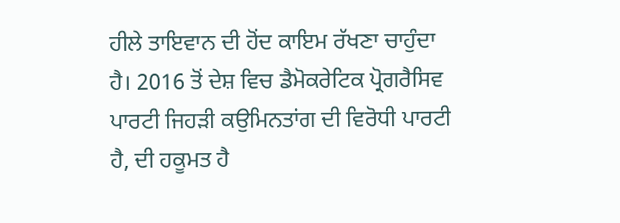ਹੀਲੇ ਤਾਇਵਾਨ ਦੀ ਹੋਂਦ ਕਾਇਮ ਰੱਖਣਾ ਚਾਹੁੰਦਾ ਹੈ। 2016 ਤੋਂ ਦੇਸ਼ ਵਿਚ ਡੈਮੋਕਰੇਟਿਕ ਪ੍ਰੋਗਰੈਸਿਵ ਪਾਰਟੀ ਜਿਹੜੀ ਕਉਮਿਨਤਾਂਗ ਦੀ ਵਿਰੋਧੀ ਪਾਰਟੀ ਹੈ, ਦੀ ਹਕੂਮਤ ਹੈ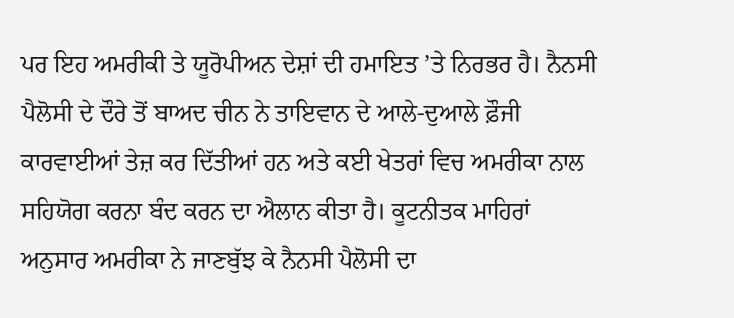ਪਰ ਇਹ ਅਮਰੀਕੀ ਤੇ ਯੂਰੋਪੀਅਨ ਦੇਸ਼ਾਂ ਦੀ ਹਮਾਇਤ ’ਤੇ ਨਿਰਭਰ ਹੈ। ਨੈਨਸੀ ਪੈਲੋਸੀ ਦੇ ਦੌਰੇ ਤੋਂ ਬਾਅਦ ਚੀਨ ਨੇ ਤਾਇਵਾਨ ਦੇ ਆਲੇ-ਦੁਆਲੇ ਫ਼ੌਜੀ ਕਾਰਵਾਈਆਂ ਤੇਜ਼ ਕਰ ਦਿੱਤੀਆਂ ਹਨ ਅਤੇ ਕਈ ਖੇਤਰਾਂ ਵਿਚ ਅਮਰੀਕਾ ਨਾਲ ਸਹਿਯੋਗ ਕਰਨਾ ਬੰਦ ਕਰਨ ਦਾ ਐਲਾਨ ਕੀਤਾ ਹੈ। ਕੂਟਨੀਤਕ ਮਾਹਿਰਾਂ ਅਨੁਸਾਰ ਅਮਰੀਕਾ ਨੇ ਜਾਣਬੁੱਝ ਕੇ ਨੈਨਸੀ ਪੈਲੋਸੀ ਦਾ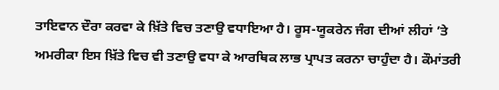ਤਾਇਵਾਨ ਦੌਰਾ ਕਰਵਾ ਕੇ ਖ਼ਿੱਤੇ ਵਿਚ ਤਣਾਉ ਵਧਾਇਆ ਹੈ। ਰੂਸ-ਯੂਕਰੇਨ ਜੰਗ ਦੀਆਂ ਲੀਹਾਂ ’ਤੇ ਅਮਰੀਕਾ ਇਸ ਖ਼ਿੱਤੇ ਵਿਚ ਵੀ ਤਣਾਉ ਵਧਾ ਕੇ ਆਰਥਿਕ ਲਾਭ ਪ੍ਰਾਪਤ ਕਰਨਾ ਚਾਹੁੰਦਾ ਹੈ। ਕੌਮਾਂਤਰੀ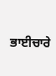ਭਾਈਚਾਰੇ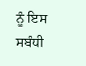ਨੂੰ ਇਸ ਸਬੰਧੀ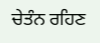ਚੇਤੰਨ ਰਹਿਣ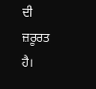ਦੀ ਜ਼ਰੂਰਤ ਹੈ।